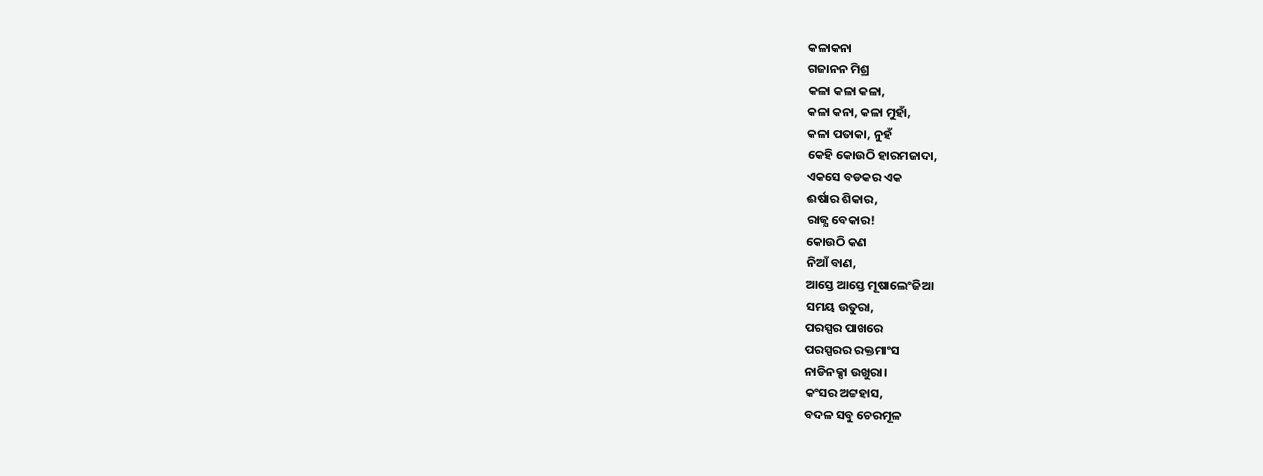କଳାକନା
ଗଜାନନ ମିଶ୍ର
କଳା କଳା କଳା,
କଳା କନା, କଳା ମୁହାଁ,
କଳା ପତାକା, ନୁହଁ
କେହି କୋଉଠି ହାରମଜାଦା,
ଏକସେ ବଡକର ଏକ
ଈର୍ଷାର ଶିକାର,
ରାଜ୍ଯ ବେକାର!
କୋଉଠି କଣ
ନିଆଁ ବାଣ,
ଆସ୍ତେ ଆସ୍ତେ ମୂଷାଲେଂଜିଆ
ସମୟ ଉତୁରା,
ପରସ୍ପର ପାଖରେ
ପରସ୍ପରର ରକ୍ତମାଂସ
ନାଡିନକ୍ସା ଉଖୁରା।
କଂସର ଅଟ୍ଟହାସ,
ବଦଳ ସବୁ ଚେରମୂଳ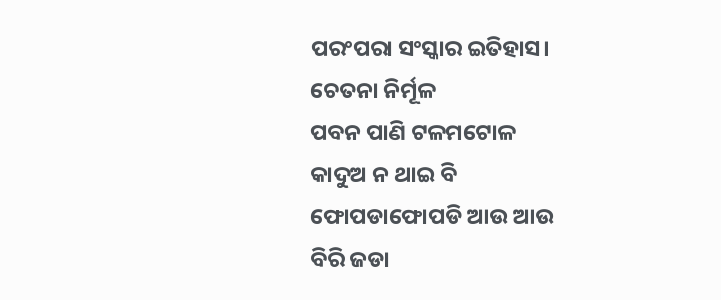ପରଂପରା ସଂସ୍କାର ଇତିହାସ।
ଚେତନା ନିର୍ମୂଳ
ପବନ ପାଣି ଟଳମଟୋଳ
କାଦୁଅ ନ ଥାଇ ବି
ଫୋପଡାଫୋପଡି ଆଉ ଆଉ
ବିରି ଜଡା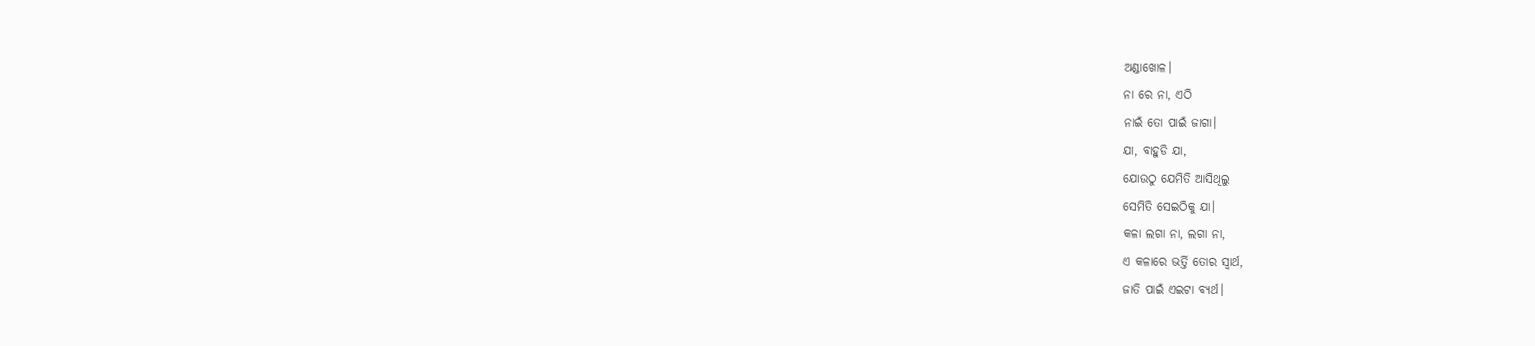ଅଣ୍ଡାଖୋଳ।
ନା ରେ ନା, ଏଠି
ନାଇଁ ତୋ ପାଇଁ ଜାଗା।
ଯା, ବାହୁଡି ଯା,
ଯୋଉଠୁ ଯେମିତି ଆସିଥିଲୁ
ସେମିତି ସେଇଠିକୁ ଯା।
କଳା ଲଗା ନା, ଲଗା ନା,
ଏ କଳାରେ ଭର୍ତ୍ତି ତୋର ସ୍ୱାର୍ଥ,
ଜାତି ପାଇଁ ଏଇଟା ବ୍ୟର୍ଥ।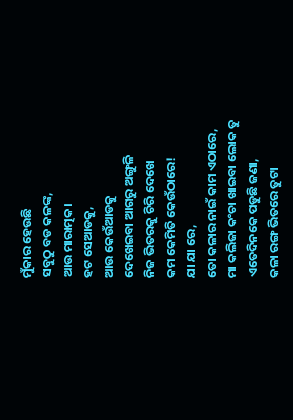ମୁଁକାର ହେଉଛି
ସବୁଠୁ ବଡ କଳଙ୍କ,
ଆଉ ମାରାତ୍ମକ।
ହଟ ସେଆଡକୁ,
ଆଉ କେଉଁଆଡକୁ
ଦେଖେଇବା ଆଗରୁ ଅଙ୍ଗୁଳି
ନିଜ ଭିତରକୁ ଚିରି ଦେଖେ
କମ କେମିତି କେଉଁଠାରେ!
ଯା ଯା ରେ,
ତୋ କଳାର ନାଇଁ କାମ ଏଠାରେ,
ମା କଲିଜା କଂଚା ଖାଇବା ଲୋକ ତୁ
ଏତେଦିନକେ ପଡୁଛି ଜଣା,
କଳା ରଙ୍ଗ ଭିତରେ ତୁଟା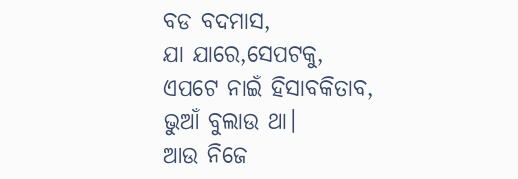ବଡ ବଦମାସ,
ଯା ଯାରେ,ସେପଟକୁ,
ଏପଟେ ନାଇଁ ହିସାବକିତାବ,
ଭୁଆଁ ବୁଲାଉ ଥା।
ଆଉ ନିଜେ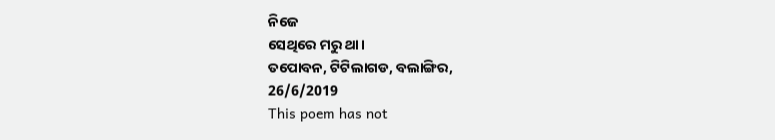ନିଜେ
ସେଥିରେ ମରୁ ଥା।
ତପୋବନ, ଟିଟିଲାଗଡ, ବଲାଙ୍ଗିର,
26/6/2019
This poem has not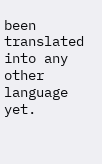been translated into any other language yet.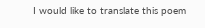I would like to translate this poem